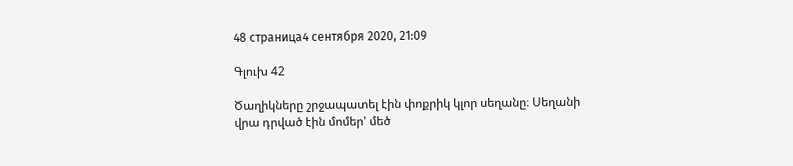48 страница4 сентября 2020, 21:09

Գլուխ 42

Ծաղիկները շրջապատել էին փոքրիկ կլոր սեղանը։ Սեղանի վրա դրված էին մոմեր' մեծ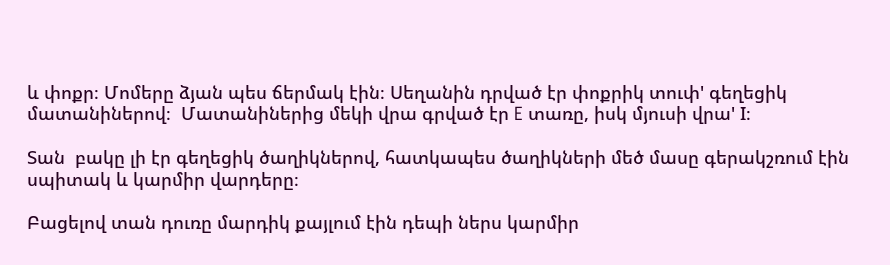և փոքր։ Մոմերը ձյան պես ճերմակ էին։ Սեղանին դրված էր փոքրիկ տուփ' գեղեցիկ մատանիներով։  Մատանիներից մեկի վրա գրված էր E տառը, իսկ մյուսի վրա' I։

Տան  բակը լի էր գեղեցիկ ծաղիկներով, հատկապես ծաղիկների մեծ մասը գերակշռում էին սպիտակ և կարմիր վարդերը։

Բացելով տան դուռը մարդիկ քայլում էին դեպի ներս կարմիր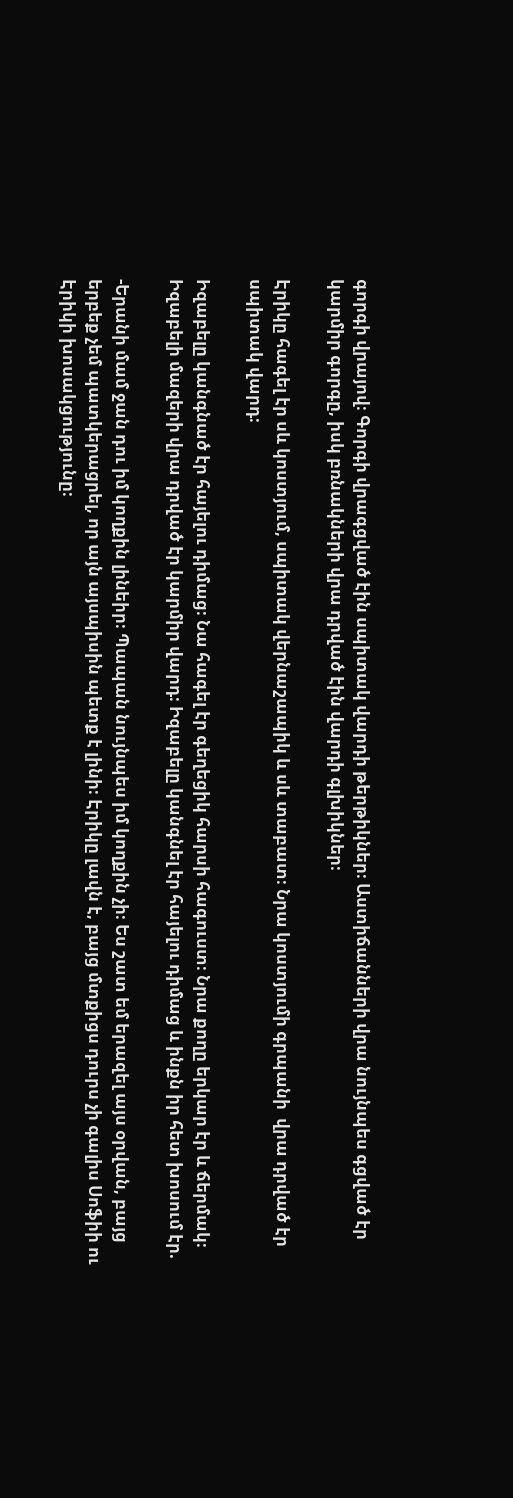գորգի վրայով։ Գորգի վրագցված էին սպիտակ վարդի թերթիկներ։ Աստիճանների վրա նույնպես գցված էր կարմիր գորգը, իսկ բռնակների վրա դրված էին վարդի գլխիկներ։

Էրիկը հագել էր սև կոստյում, սպիտակ վերնաշապիկ և սև տաբատ։ Նրա կոստյումի գրպանի  վրա դրված էր սպիտակ վարդ։

Իզաբելը կանգնած էր հայելու դիմաց։ Նա հագել էր գեղեցիկ հարսի հագուստ։ Նրա քողը երկար էր և ճերմակ։ Իզաբելի մազերի վրա դրված էր կարմիր վարդ։ Իզաբելը կանգնել էր հայելու դիմաց և ինքն իր հետ խոսում էր.

-Երանի մամ ջան դու իմ կողքին լինեիր։ Պապան նույնպես իմ կողքին չի։ Ես շատ եմ երազել այս օրվան, բայց երբեք չեմ պատկերացրել, որ այն այսպիսին պետք է լինի։ Էրիկը լավն է, բայց մտքիցս դուրս չի գալիս Սոֆիի ու Էրիկի խոսակցությունը։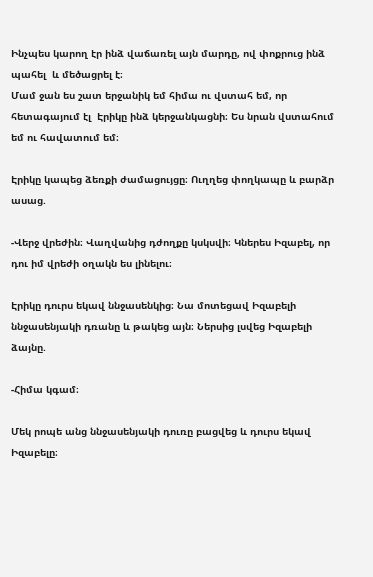Ինչպես կարող էր ինձ վաճառել այն մարդը, ով փոքրուց ինձ պահել  և մեծացրել է։
Մամ ջան ես շատ երջանիկ եմ հիմա ու վստահ եմ, որ հետագայում էլ  Էրիկը ինձ կերջանկացնի։ Ես նրան վստահում եմ ու հավատում եմ։

Էրիկը կապեց ձեռքի ժամացույցը։ Ուղղեց փողկապը և բարձր ասաց.

-Վերջ վրեժին։ Վաղվանից դժողքը կսկսվի։ Կներես Իզաբել, որ դու իմ վրեժի օղակն ես լինելու։

Էրիկը դուրս եկավ ննջասենկից։ Նա մոտեցավ Իզաբելի ննջասենյակի դռանը և թակեց այն։ Ներսից լսվեց Իզաբելի ձայնը.

-Հիմա կգամ։

Մեկ րոպե անց ննջասենյակի դուռը բացվեց և դուրս եկավ Իզաբելը։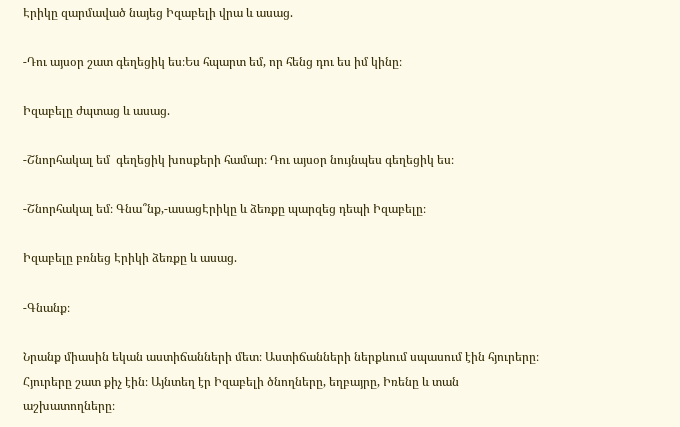Էրիկը զարմաված նայեց Իզաբելի վրա և ասաց.

-Դու այսօր շատ գեղեցիկ ես։Ես հպարտ եմ, որ հենց դու ես իմ կինը։

Իզաբելը ժպտաց և ասաց.

-Շնորհակալ եմ  գեղեցիկ խոսքերի համար։ Դու այսօր նույնպես գեղեցիկ ես։

-Շնորհակալ եմ։ Գնա՞նք,-ասացԷրիկը և ձեռքը պարզեց դեպի Իզաբելը։

Իզաբելը բռնեց Էրիկի ձեռքը և ասաց.

-Գնանք։

Նրանք միասին եկան աստիճանների մետ։ Աստիճանների ներքևում սպասում էին հյուրերը։ Հյուրերը շատ քիչ էին։ Այնտեղ էր Իզաբելի ծնողները, եղբայրը, Իռենը և տան աշխատողները։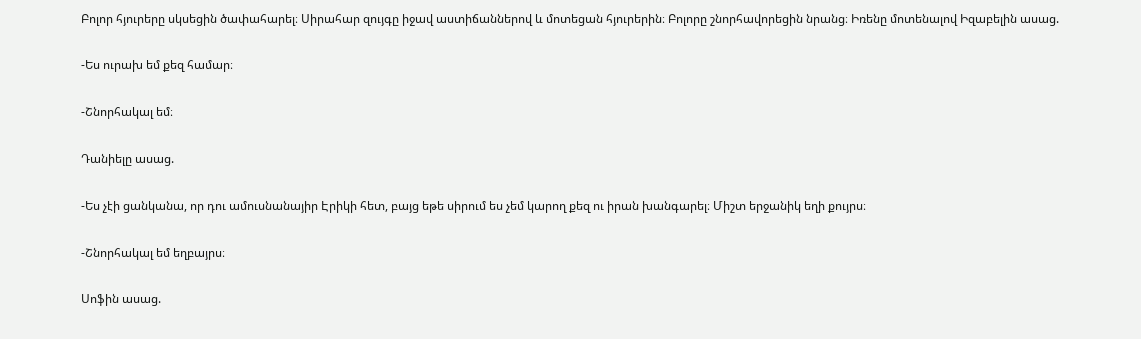Բոլոր հյուրերը սկսեցին ծափահարել։ Սիրահար զույգը իջավ աստիճաններով և մոտեցան հյուրերին։ Բոլորը շնորհավորեցին նրանց։ Իռենը մոտենալով Իզաբելին ասաց.

-Ես ուրախ եմ քեզ համար։

-Շնորհակալ եմ։

Դանիելը ասաց.

-Ես չէի ցանկանա, որ դու ամուսնանայիր Էրիկի հետ, բայց եթե սիրում ես չեմ կարող քեզ ու իրան խանգարել։ Միշտ երջանիկ եղի քույրս։

-Շնորհակալ եմ եղբայրս։

Սոֆին ասաց.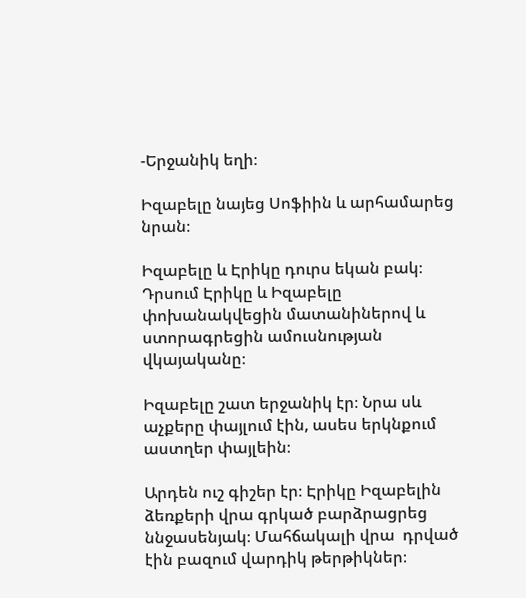-Երջանիկ եղի։

Իզաբելը նայեց Սոֆիին և արհամարեց նրան։

Իզաբելը և Էրիկը դուրս եկան բակ։ Դրսում Էրիկը և Իզաբելը փոխանակվեցին մատանիներով և ստորագրեցին ամուսնության վկայականը։

Իզաբելը շատ երջանիկ էր։ Նրա սև աչքերը փայլում էին, ասես երկնքում աստղեր փայլեին։

Արդեն ուշ գիշեր էր։ Էրիկը Իզաբելին ձեռքերի վրա գրկած բարձրացրեց ննջասենյակ։ Մահճակալի վրա  դրված էին բազում վարդիկ թերթիկներ։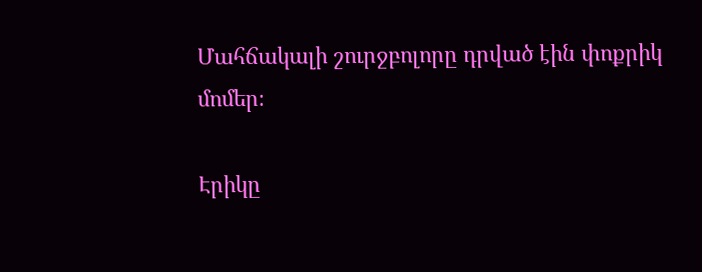Մահճակալի շուրջբոլորը դրված էին փոքրիկ մոմեր։

Էրիկը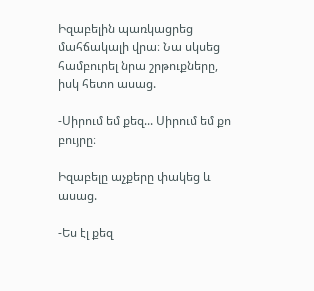Իզաբելին պառկացրեց մահճակալի վրա։ Նա սկսեց համբուրել նրա շրթուքները, իսկ հետո ասաց.

-Սիրում եմ քեզ... Սիրում եմ քո բույրը։

Իզաբելը աչքերը փակեց և ասաց.

-Ես էլ քեզ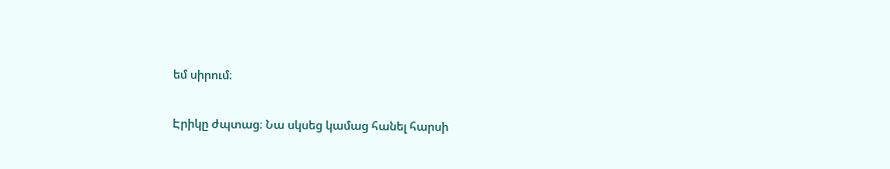եմ սիրում։

Էրիկը ժպտաց։ Նա սկսեց կամաց հանել հարսի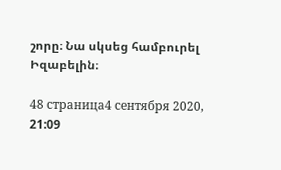շորը։ Նա սկսեց համբուրել Իզաբելին։

48 страница4 сентября 2020, 21:09